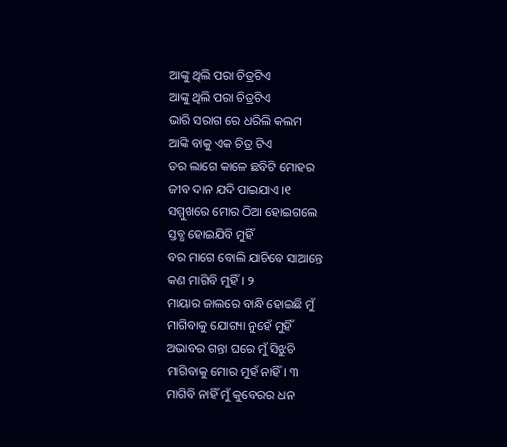ଆଙ୍କୁ ଥିଲି ପରା ଚିତ୍ରଟିଏ
ଆଙ୍କୁ ଥିଲି ପରା ଚିତ୍ରଟିଏ
ଭାରି ସରାଗ ରେ ଧରିଲି କଲମ
ଆଙ୍କି ବାକୁ ଏକ ଚିତ୍ର ଟିଏ
ଡର ଲାଗେ କାଳେ ଛବିଟି ମୋହର
ଜୀବ ଦାନ ଯଦି ପାଇଯାଏ ।୧
ସମ୍ମୁଖରେ ମୋର ଠିଆ ହୋଇଗଲେ
ସ୍ତବ୍ଧ ହୋଇଯିବି ମୁହିଁ
ବର ମାଗେ ବୋଲି ଯାଚିବେ ସାଆନ୍ତେ
କଣ ମାଗିବି ମୁହିଁ। ୨
ମାୟାର ଜାଲରେ ବାନ୍ଧି ହୋଇଛି ମୁଁ
ମାଗିବାକୁ ଯୋଗ୍ୟା ନୁହେଁ ମୁହିଁ
ଅଭାବର ଗନ୍ତା ଘରେ ମୁଁ ସିଝୁଚି
ମାଗିବାକୁ ମୋର ମୁହଁ ନାହିଁ। ୩
ମାଗିବି ନାହିଁ ମୁଁ କୁବେରର ଧନ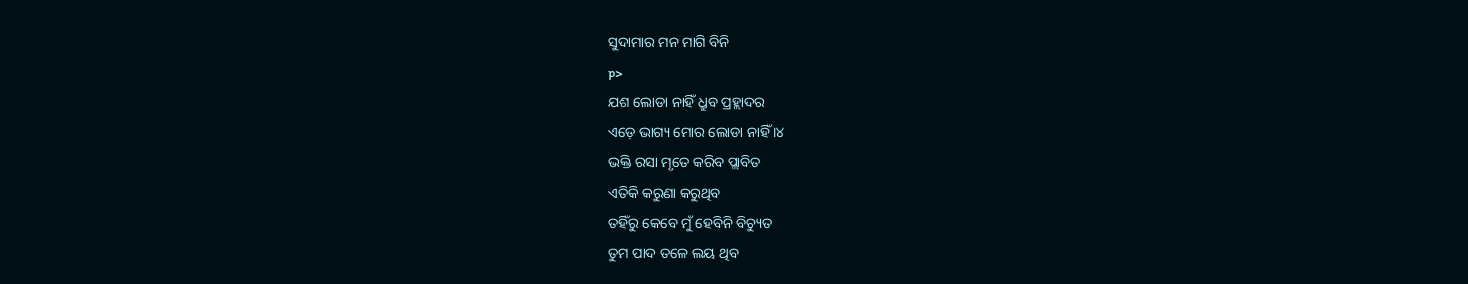ସୁଦାମାର ମନ ମାଗି ବିନି
p>
ଯଶ ଲୋଡା ନାହିଁ ଧ୍ରୁବ ପ୍ରହ୍ଲାଦର
ଏଡ଼େ ଭାଗ୍ୟ ମୋର ଲୋଡା ନାହିଁ ।୪
ଭକ୍ତି ରସା ମୃତେ କରିବ ପ୍ଲାବିତ
ଏତିକି କରୁଣା କରୁଥିବ
ତହିଁରୁ କେବେ ମୁଁ ହେବିନି ବିଚ୍ୟୁତ
ତୁମ ପାଦ ତଳେ ଲୟ ଥିବ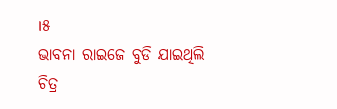।୫
ଭାବନା ରାଇଜେ ବୁଡି ଯାଇଥିଲି
ଚିତ୍ର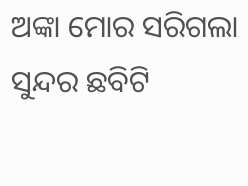ଅଙ୍କା ମୋର ସରିଗଲା
ସୁନ୍ଦର ଛବିଟି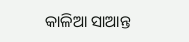କାଳିଆ ସାଆନ୍ତ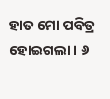ହାତ ମୋ ପବିତ୍ର ହୋଇଗଲା। ୬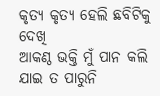କୃତ୍ୟ କୃତ୍ୟ ହେଲି ଛବିଟିକୁ ଦେଖି
ଆକଣ୍ଠ ଭକ୍ତି ମୁଁ ପାନ କଲି
ଯାଇ ତ ପାରୁନି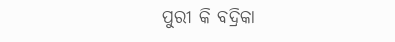ପୁରୀ କି ବଦ୍ରିକା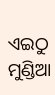ଏଇଠୁ ମୁଣ୍ଡିଆ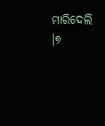ମାରିଦେଲି ।୭